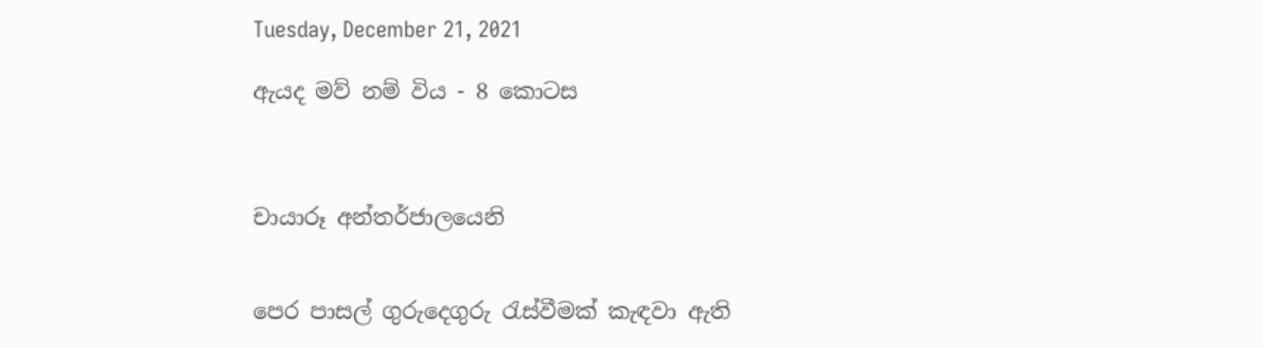Tuesday, December 21, 2021

ඇයද මව් නම් විය - 8 කොටස



චායාරූ අන්තර්ජාලයෙනි


පෙර පාසල් ගුරුදෙගුරු රැස්වීමක් කැඳවා ඇති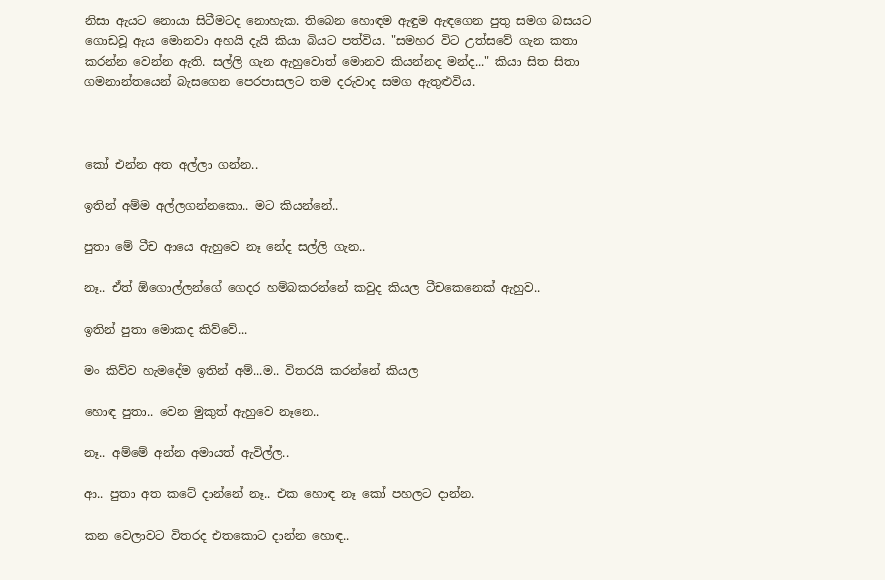නිසා ඇයට නොයා සිටීමටද නොහැක. තිබෙන හොඳම ඇඳුම ඇඳගෙන පුතු සමග බසයට ගොඩවූ ඇය මොනවා අහයි දැයි කියා බියට පත්විය. "සමහර විට උත්සවේ ගැන කතා කරන්න වෙන්න ඇති. සල්ලි ගැන ඇහුවොත් මොනව කියන්නද මන්ද..." කියා සිත සිතා ගමනාන්තයෙන් බැසගෙන පෙරපාසලට තම දරුවාද සමග ඇතුළුවිය.



කෝ එන්න අත අල්ලා ගන්න..

ඉතින් අම්ම අල්ලගන්නකො.. මට කියන්නේ..

පුතා මේ ටීච ආයෙ ඇහුවෙ නෑ නේද සල්ලි ගැන..

නෑ.. ඒත් ඕගොල්ලන්ගේ ගෙදර හම්බකරන්නේ කවුද කියල ටීචකෙනෙක් ඇහුව..

ඉතින් පුතා මොකද කිව්වේ...

මං කිව්ව හැමදේම ඉතින් අම්...ම.. විතරයි කරන්නේ කියල

හොඳ පුතා.. වෙන මුකුත් ඇහුවෙ නෑනෙ..

නෑ.. අම්මේ අන්න අමායත් ඇවිල්ල..

ආ.. පුතා අත කටේ දාන්නේ නෑ.. එක හොඳ නෑ කෝ පහලට දාන්න.

කන වෙලාවට විතරද එතකොට දාන්න හොඳ..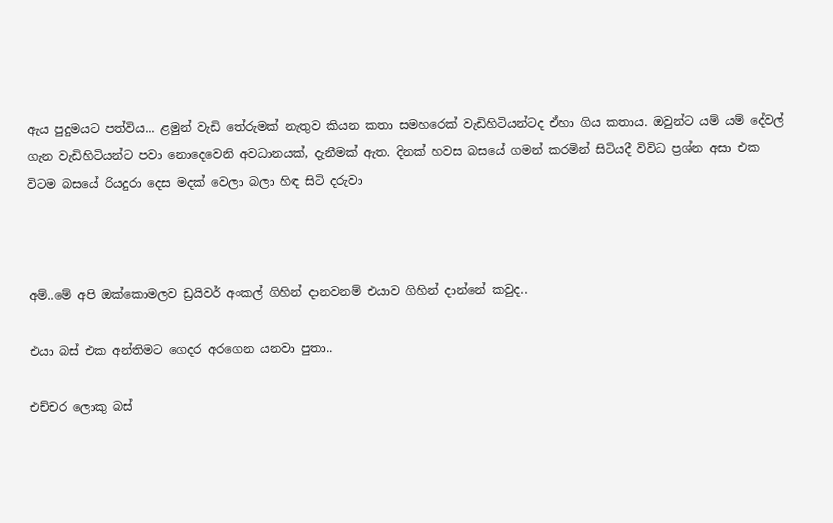ඇය පුදුමයට පත්විය... ළමුන් වැඩි තේරුමක් නැතුව කියන කතා සමහරෙක් වැඩිහිටියන්ටද ඒහා ගිය කතාය. ඔවුන්ට යම් යම් දේවල් ගැන වැඩිහිටියන්ට පවා නොදෙවෙනි අවධානයක්, දැනීමක් ඇත. දිනක් හවස බසයේ ගමන් කරමින් සිටියදී විවිධ ප්‍රශ්න අසා එක විටම බසයේ රියදුරා දෙස මදක් වෙලා බලා හිඳ සිටි දරුවා



අම්..මේ අපි ඔක්කොමලව ඩ්‍රයිවර් අංකල් ගිහින් දානවනම් එයාව ගිහින් දාන්නේ කවුද..

එයා බස් එක අන්තිමට ගෙදර අරගෙන යනවා පුතා..

එච්චර ලොකු බස්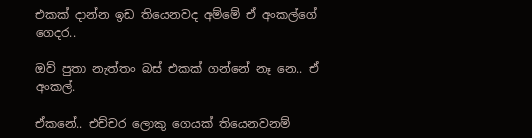එකක් දාන්න ඉඩ තියෙනවද අම්මේ ඒ අංකල්ගේ ගෙදර..

ඔව් පුතා නැත්තං බස් එකක් ගන්නේ නෑ නෙ.. ඒ අංකල්.

ඒකනේ.. එච්චර ලොකු ගෙයක් තියෙනවනම්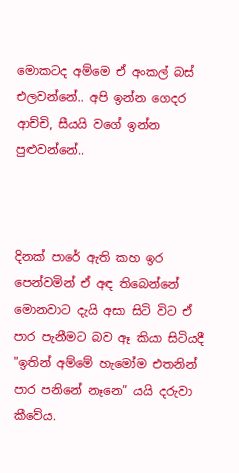මොකටද අම්මෙ ඒ අංකල් බස් එලවන්නේ.. අපි ඉන්න ගෙදර ආච්චි, සීයයි වගේ ඉන්න පුළුවන්නේ..



දිනක් පාරේ ඇති කහ ඉර පෙන්වමින් ඒ අඳ තිබෙන්නේ මොනවාට දැයි අසා සිටි විට ඒ පාර පැනීමට බව ඈ කියා සිටියදී "ඉතින් අම්මේ හැමෝම එතනින් පාර පනිනේ නෑනෙ” යයි දරුවා කීවේය.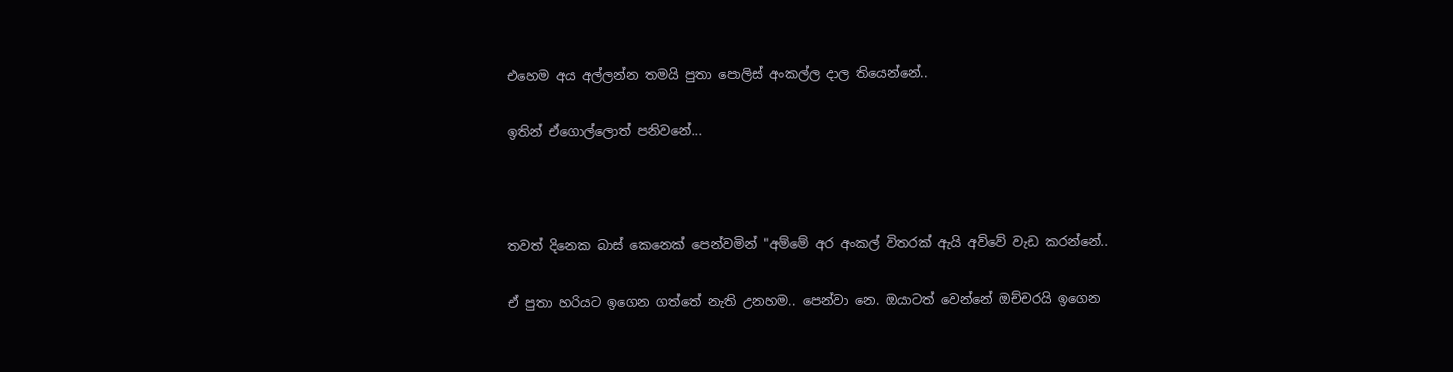එහෙම අය අල්ලන්න තමයි පුතා පොලිස් අංකල්ල දාල තියෙන්නේ..

ඉතින් ඒගොල්ලොත් පනිවනේ...



තවත් දිනෙක බාස් කෙනෙක් පෙන්වමින් "අම්මේ අර අංකල් විතරක් ඇයි අව්වේ වැඩ කරන්නේ..

ඒ පුතා හරියට ඉගෙන ගත්තේ නැති උනහම.. පෙන්වා නෙ. ඔයාටත් වෙන්නේ ඔච්චරයි ඉගෙන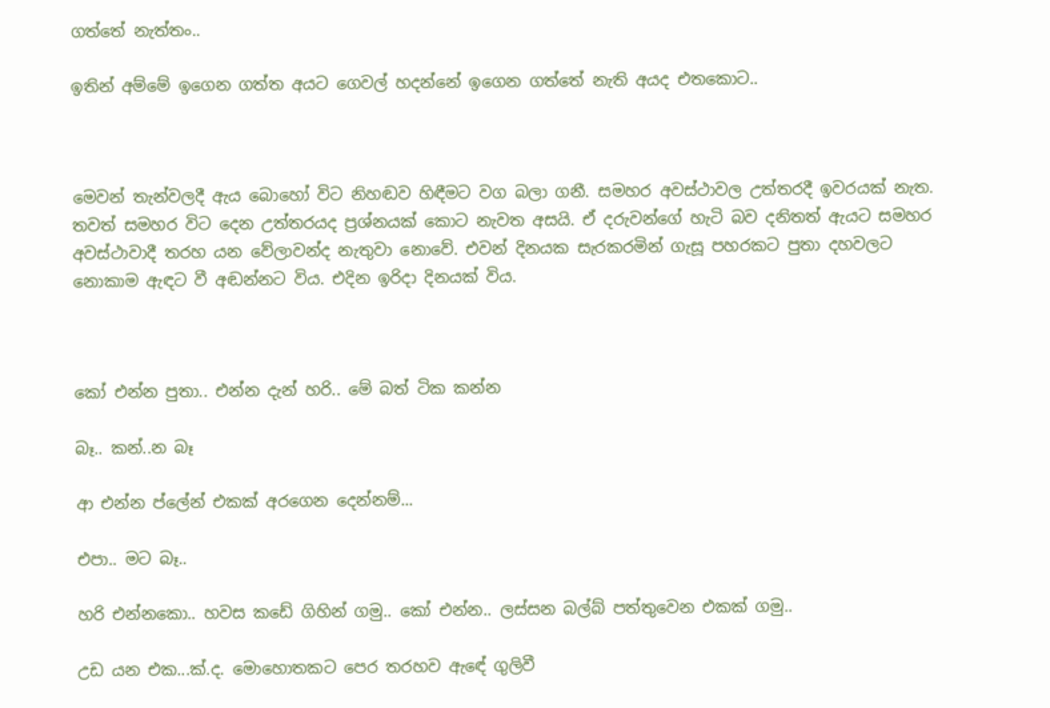ගත්තේ නැත්තං..

ඉතින් අම්මේ ඉගෙන ගත්ත අයට ගෙවල් හදන්නේ ඉගෙන ගත්තේ නැති අයද එතකොට..



මෙවන් තැන්වලදී ඇය බොහෝ විට නිහඬව හිඳීමට වග බලා ගනී. සමහර අවස්ථාවල උත්තරදී ඉවරයක් නැත. තවත් සමහර විට දෙන උත්තරයද ප්‍රශ්නයක් කොට නැවත අසයි. ඒ දරුවන්ගේ හැටි බව දනිතත් ඇයට සමහර අවස්ථාවාදී තරහ යන වේලාවන්ද නැතුවා නොවේ. එවන් දිනයක සැරකරමින් ගැසූ පහරකට පුතා දහවලට නොකාම ඇඳට වී අඬන්නට විය. එදින ඉරිදා දිනයක් විය.



කෝ එන්න පුතා.. එන්න දැන් හරි.. මේ බත් ටික කන්න

බෑ.. කන්..න බෑ

ආ එන්න ප්ලේන් එකක් අරගෙන දෙන්නම්...

එපා.. මට බෑ..

හරි එන්නකො.. හවස කඩේ ගිහින් ගමු.. කෝ එන්න.. ලස්සන බල්බ් පත්තුවෙන එකක් ගමු..

උඩ යන එක...ක්.ද. මොහොතකට පෙර තරහව ඇඳේ ගුලිවී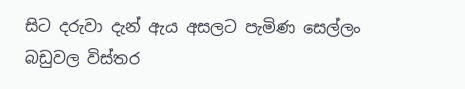සිට දරුවා දැන් ඇය අසලට පැමිණ සෙල්ලං බඩුවල විස්තර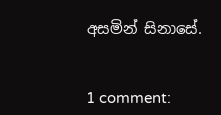අසමින් සිනාසේ.


1 comment: